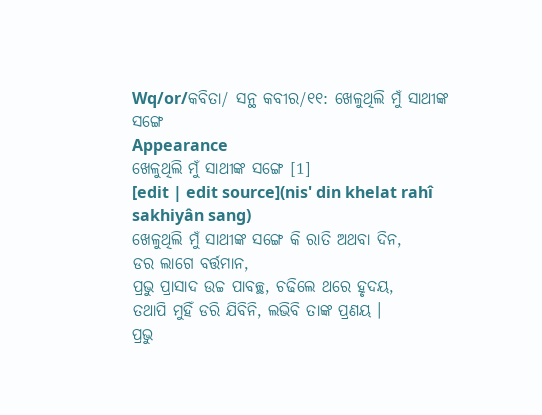Wq/or/କବିତା/ ସନ୍ଥ କବୀର/୧୧: ଖେଳୁଥିଲି ମୁଁ ସାଥୀଙ୍କ ସଙ୍ଗେ
Appearance
ଖେଳୁଥିଲି ମୁଁ ସାଥୀଙ୍କ ସଙ୍ଗେ [1]
[edit | edit source](nis' din khelat rahî sakhiyân sang)
ଖେଳୁଥିଲି ମୁଁ ସାଥୀଙ୍କ ସଙ୍ଗେ କି ରାତି ଅଥବା ଦିନ,
ଡର ଲାଗେ ବର୍ତ୍ତମାନ,
ପ୍ରଭୁ ପ୍ରାସାଦ ଉଚ୍ଚ ପାବଚ୍ଛ, ଚଢିଲେ ଥରେ ହୃଦୟ,
ତଥାପି ମୁହିଁ ଡରି ଯିବିନି, ଲଭିବି ତାଙ୍କ ପ୍ରଣୟ ।
ପ୍ରଭୁ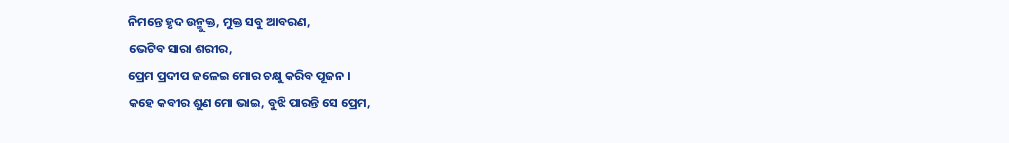ନିମନ୍ତେ ହୃଦ ଉନ୍ମୁକ୍ତ, ମୁକ୍ତ ସବୁ ଆବରଣ,
ଭେଟିବ ସାରା ଶରୀର,
ପ୍ରେମ ପ୍ରଦୀପ ଜଳେଇ ମୋର ଚକ୍ଷୁ କରିବ ପୂଜନ ।
କହେ କବୀର ଶୁଣ ମୋ ଭାଇ, ବୁଝି ପାରନ୍ତି ସେ ପ୍ରେମ,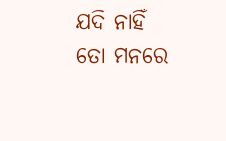ଯଦି ନାହିଁ ତୋ ମନରେ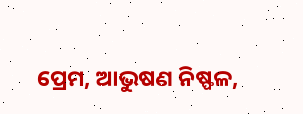ପ୍ରେମ, ଆଭୁଷଣ ନିଷ୍ଫଳ,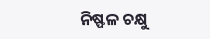ନିଷ୍ଫଳ ଚକ୍ଷୁ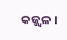କଜ୍ଜ୍ଵଳ ।